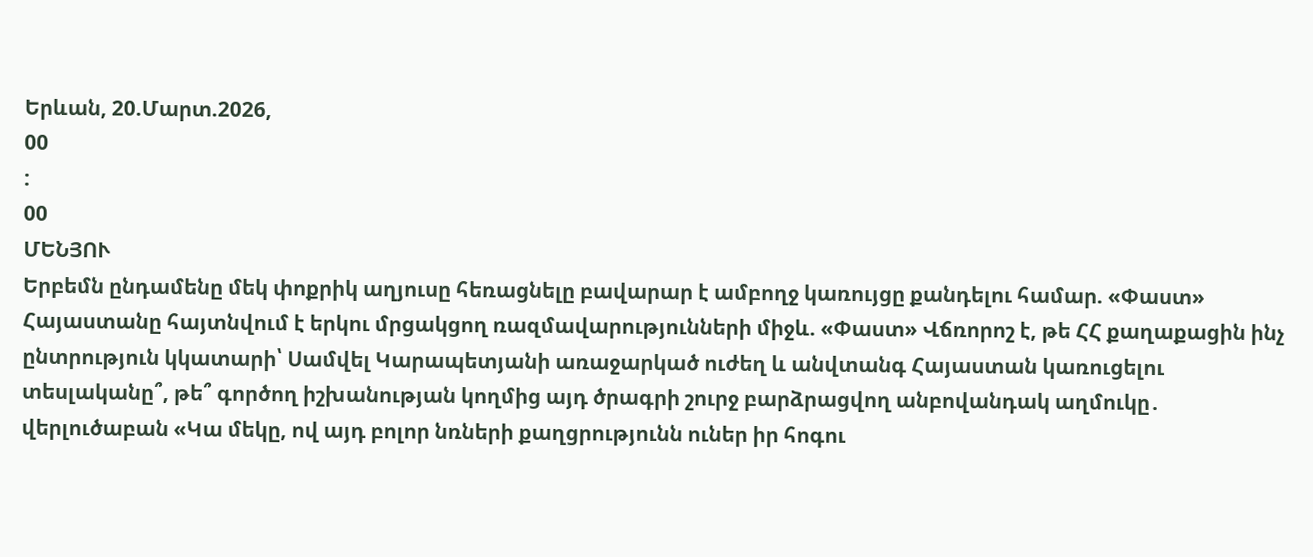Երևան, 20.Մարտ.2026,
00
:
00
ՄԵՆՅՈՒ
Երբեմն ընդամենը մեկ փոքրիկ աղյուսը հեռացնելը բավարար է ամբողջ կառույցը քանդելու համար. «Փաստ» Հայաստանը հայտնվում է երկու մրցակցող ռազմավարությունների միջև. «Փաստ» Վճռորոշ է, թե ՀՀ քաղաքացին ինչ ընտրություն կկատարի՝ Սամվել Կարապետյանի առաջարկած ուժեղ և անվտանգ Հայաստան կառուցելու տեսլականը՞, թե՞ գործող իշխանության կողմից այդ ծրագրի շուրջ բարձրացվող անբովանդակ աղմուկը․ վերլուծաբան «Կա մեկը, ով այդ բոլոր նռների քաղցրությունն ուներ իր հոգու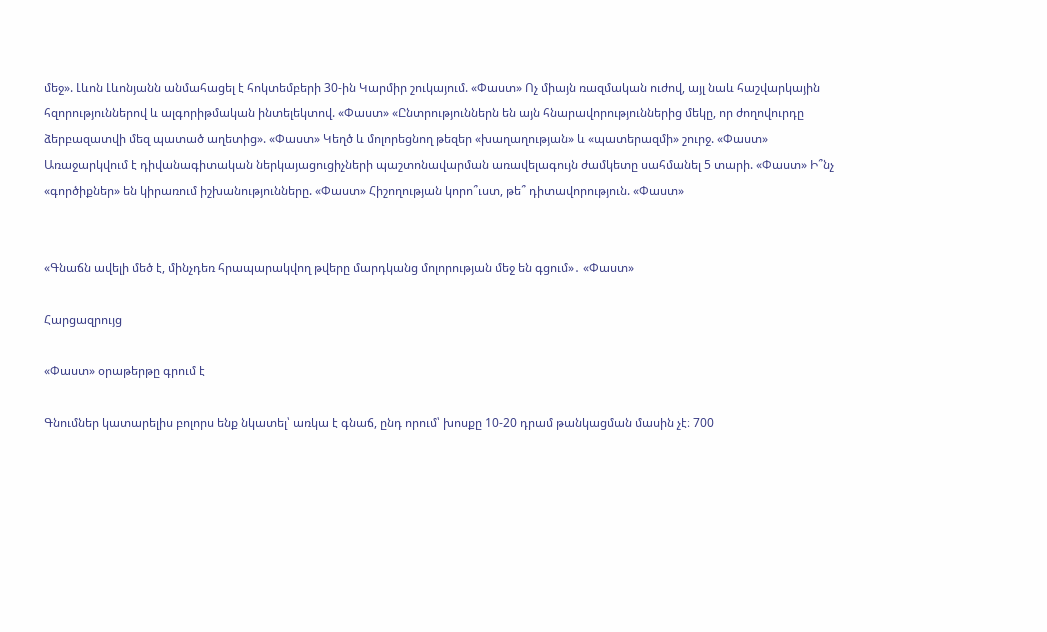մեջ». Լևոն Լևոնյանն անմահացել է հոկտեմբերի 30-ին Կարմիր շուկայում. «Փաստ» Ոչ միայն ռազմական ուժով, այլ նաև հաշվարկային հզորություններով և ալգորիթմական ինտելեկտով. «Փաստ» «Ընտրություններն են այն հնարավորություններից մեկը, որ ժողովուրդը ձերբազատվի մեզ պատած աղետից». «Փաստ» Կեղծ և մոլորեցնող թեզեր «խաղաղության» և «պատերազմի» շուրջ. «Փաստ» Առաջարկվում է դիվանագիտական ներկայացուցիչների պաշտոնավարման առավելագույն ժամկետը սահմանել 5 տարի. «Փաստ» Ի՞նչ «գործիքներ» են կիրառում իշխանությունները. «Փաստ» Հիշողության կորո՞ւստ, թե՞ դիտավորություն. «Փաստ»


«Գնաճն ավելի մեծ է, մինչդեռ հրապարակվող թվերը մարդկանց մոլորության մեջ են գցում»․ «Փաստ»

Հարցազրույց

«Փաստ» օրաթերթը գրում է

Գնումներ կատարելիս բոլորս ենք նկատել՝ առկա է գնաճ, ընդ որում՝ խոսքը 10-20 դրամ թանկացման մասին չէ։ 700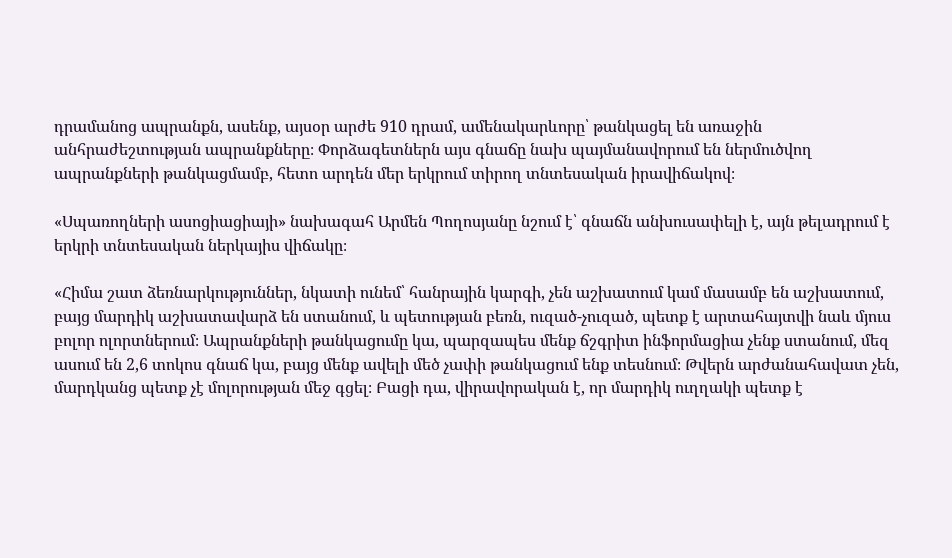դրամանոց ապրանքն, ասենք, այսօր արժե 910 դրամ, ամենակարևորը՝ թանկացել են առաջին անհրաժեշտության ապրանքները։ Փորձագետներն այս գնաճը նախ պայմանավորում են ներմուծվող ապրանքների թանկացմամբ, հետո արդեն մեր երկրում տիրող տնտեսական իրավիճակով։

«Սպառողների ասոցիացիայի» նախագահ Արմեն Պողոսյանը նշում է՝ գնաճն անխուսափելի է, այն թելադրում է երկրի տնտեսական ներկայիս վիճակը։

«Հիմա շատ ձեռնարկություններ, նկատի ունեմ՝ հանրային կարգի, չեն աշխատում կամ մասամբ են աշխատում, բայց մարդիկ աշխատավարձ են ստանում, և պետության բեռն, ուզած-չուզած, պետք է արտահայտվի նաև մյուս բոլոր ոլորտներում։ Ապրանքների թանկացումը կա, պարզապես մենք ճշգրիտ ինֆորմացիա չենք ստանում, մեզ ասում են 2,6 տոկոս գնաճ կա, բայց մենք ավելի մեծ չափի թանկացում ենք տեսնում։ Թվերն արժանահավատ չեն, մարդկանց պետք չէ մոլորության մեջ գցել։ Բացի դա, վիրավորական է, որ մարդիկ ուղղակի պետք է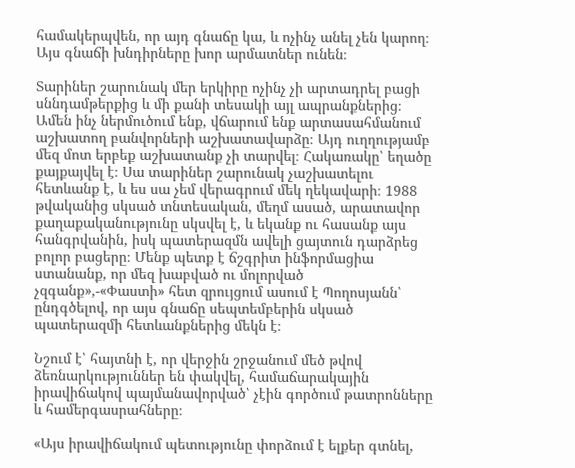համակերպվեն, որ այդ գնաճը կա, և ոչինչ անել չեն կարող։ Այս գնաճի խնդիրները խոր արմատներ ունեն։

Տարիներ շարունակ մեր երկիրը ոչինչ չի արտադրել բացի սննդամթերքից և մի քանի տեսակի այլ ապրանքներից։ Ամեն ինչ ներմուծում ենք, վճարում ենք արտասահմանում աշխատող բանվորների աշխատավարձը։ Այդ ուղղությամբ մեզ մոտ երբեք աշխատանք չի տարվել։ Հակառակը՝ եղածը քայքայվել է։ Սա տարիներ շարունակ չաշխատելու հետևանք է, և ես սա չեմ վերագրում մեկ ղեկավարի։ 1988 թվականից սկսած տնտեսական, մեղմ ասած, արատավոր քաղաքականությունը սկսվել է, և եկանք ու հասանք այս հանգրվանին, իսկ պատերազմն ավելի ցայտուն դարձրեց բոլոր բացերը։ Մենք պետք է ճշգրիտ ինֆորմացիա ստանանք, որ մեզ խաբված ու մոլորված չզգանք»,-«Փաստի» հետ զրույցում ասում է Պողոսյանն՝ ընդգծելով, որ այս գնաճը սեպտեմբերին սկսած պատերազմի հետևանքներից մեկն է։

Նշում է՝ հայտնի է, որ վերջին շրջանում մեծ թվով ձեռնարկություններ են փակվել, համաճարակային իրավիճակով պայմանավորված՝ չէին գործում թատրոնները և համերգասրահները։

«Այս իրավիճակում պետությունը փորձում է ելքեր գտնել,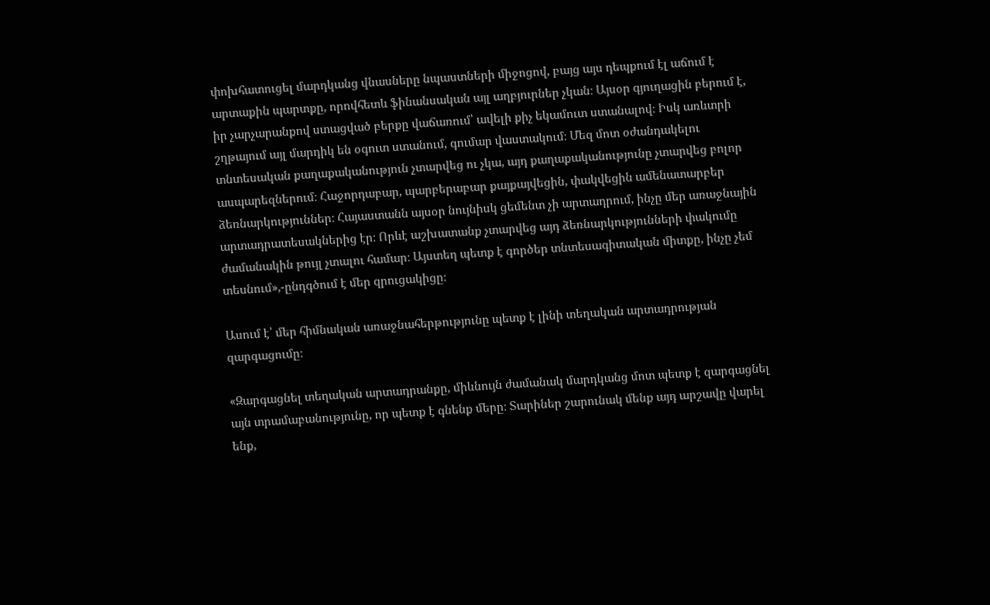փոխհատուցել մարդկանց վնասները նպաստների միջոցով, բայց այս դեպքում էլ աճում է արտաքին պարտքը, որովհետև ֆինանսական այլ աղբյուրներ չկան։ Այսօր գյուղացին բերում է, իր չարչարանքով ստացված բերքը վաճառում՝ ավելի քիչ եկամուտ ստանալով։ Իսկ առևտրի շղթայում այլ մարդիկ են օգուտ ստանում, գումար վաստակում։ Մեզ մոտ օժանդակելու տնտեսական քաղաքականություն չտարվեց ու չկա, այդ քաղաքականությունը չտարվեց բոլոր ասպարեզներում։ Հաջորդաբար, պարբերաբար քայքայվեցին, փակվեցին ամենատարբեր ձեռնարկություններ։ Հայաստանն այսօր նույնիսկ ցեմենտ չի արտադրում, ինչը մեր առաջնային արտադրատեսակներից էր։ Որևէ աշխատանք չտարվեց այդ ձեռնարկությունների փակումը ժամանակին թույլ չտալու համար։ Այստեղ պետք է գործեր տնտեսագիտական միտքը, ինչը չեմ տեսնում»,-ընդգծում է մեր զրուցակիցը։

Ասում է՝ մեր հիմնական առաջնահերթությունը պետք է լինի տեղական արտադրության զարգացումը։

«Զարգացնել տեղական արտադրանքը, միևնույն ժամանակ մարդկանց մոտ պետք է զարգացնել այն տրամաբանությունը, որ պետք է գնենք մերը։ Տարիներ շարունակ մենք այդ արշավը վարել ենք,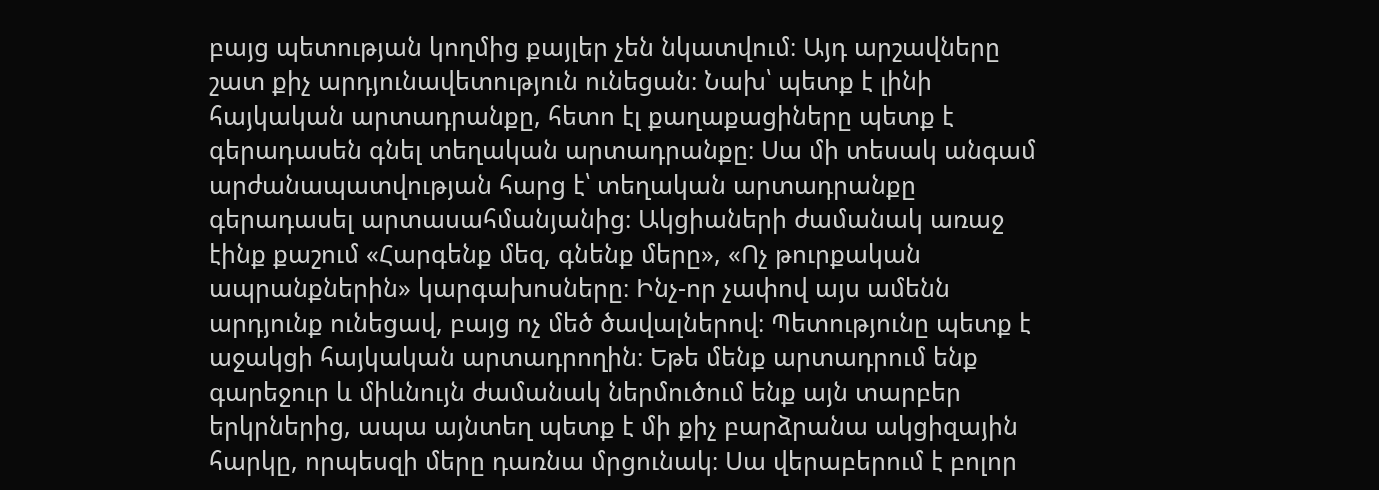բայց պետության կողմից քայլեր չեն նկատվում։ Այդ արշավները շատ քիչ արդյունավետություն ունեցան։ Նախ՝ պետք է լինի հայկական արտադրանքը, հետո էլ քաղաքացիները պետք է գերադասեն գնել տեղական արտադրանքը։ Սա մի տեսակ անգամ արժանապատվության հարց է՝ տեղական արտադրանքը գերադասել արտասահմանյանից։ Ակցիաների ժամանակ առաջ էինք քաշում «Հարգենք մեզ, գնենք մերը», «Ոչ թուրքական ապրանքներին» կարգախոսները։ Ինչ-որ չափով այս ամենն արդյունք ունեցավ, բայց ոչ մեծ ծավալներով։ Պետությունը պետք է աջակցի հայկական արտադրողին։ Եթե մենք արտադրում ենք գարեջուր և միևնույն ժամանակ ներմուծում ենք այն տարբեր երկրներից, ապա այնտեղ պետք է մի քիչ բարձրանա ակցիզային հարկը, որպեսզի մերը դառնա մրցունակ։ Սա վերաբերում է բոլոր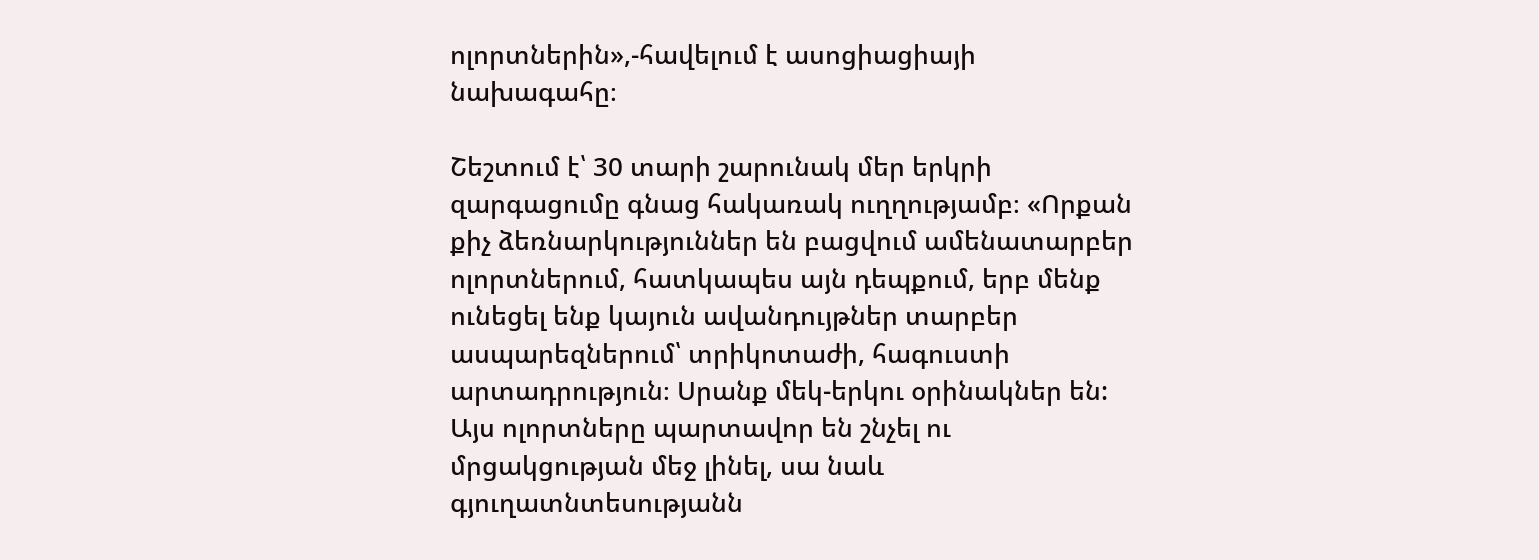ոլորտներին»,-հավելում է ասոցիացիայի նախագահը։

Շեշտում է՝ 30 տարի շարունակ մեր երկրի զարգացումը գնաց հակառակ ուղղությամբ։ «Որքան քիչ ձեռնարկություններ են բացվում ամենատարբեր ոլորտներում, հատկապես այն դեպքում, երբ մենք ունեցել ենք կայուն ավանդույթներ տարբեր ասպարեզներում՝ տրիկոտաժի, հագուստի արտադրություն։ Սրանք մեկ-երկու օրինակներ են: Այս ոլորտները պարտավոր են շնչել ու մրցակցության մեջ լինել, սա նաև գյուղատնտեսությանն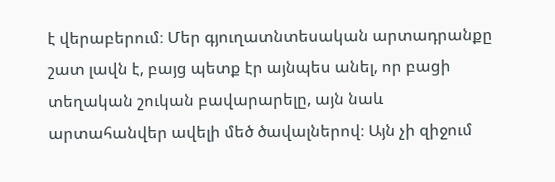է վերաբերում։ Մեր գյուղատնտեսական արտադրանքը շատ լավն է, բայց պետք էր այնպես անել, որ բացի տեղական շուկան բավարարելը, այն նաև արտահանվեր ավելի մեծ ծավալներով։ Այն չի զիջում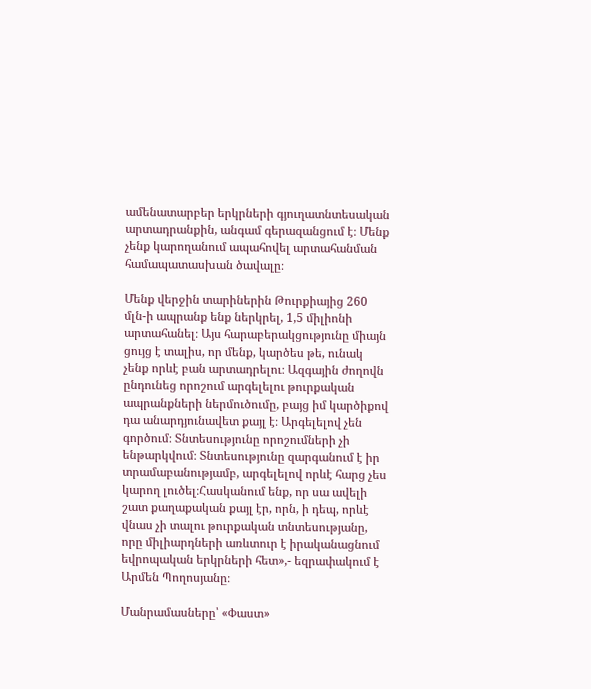ամենատարբեր երկրների գյուղատնտեսական արտադրանքին, անգամ գերազանցում է։ Մենք չենք կարողանում ապահովել արտահանման համապատասխան ծավալը։

Մենք վերջին տարիներին Թուրքիայից 260 մլն-ի ապրանք ենք ներկրել, 1,5 միլիոնի արտահանել։ Այս հարաբերակցությունը միայն ցույց է տալիս, որ մենք, կարծես թե, ունակ չենք որևէ բան արտադրելու։ Ազգային ժողովն ընդունեց որոշում արգելելու թուրքական ապրանքների ներմուծումը, բայց իմ կարծիքով դա անարդյունավետ քայլ է։ Արգելելով չեն գործում։ Տնտեսությունը որոշումների չի ենթարկվում։ Տնտեսությունը զարգանում է իր տրամաբանությամբ, արգելելով որևէ հարց չես կարող լուծել։Հասկանում ենք, որ սա ավելի շատ քաղաքական քայլ էր, որն, ի դեպ, որևէ վնաս չի տալու թուրքական տնտեսությանը, որը միլիարդների առևտուր է իրականացնում եվրոպական երկրների հետ»,- եզրափակում է Արմեն Պողոսյանը։

Մանրամասները՝ «Փաստ»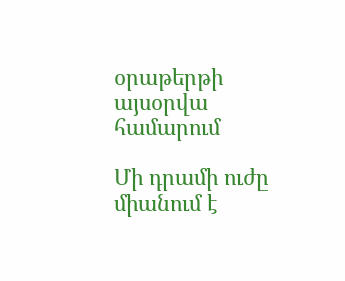օրաթերթի այսօրվա համարում

Մի դրամի ուժը միանում է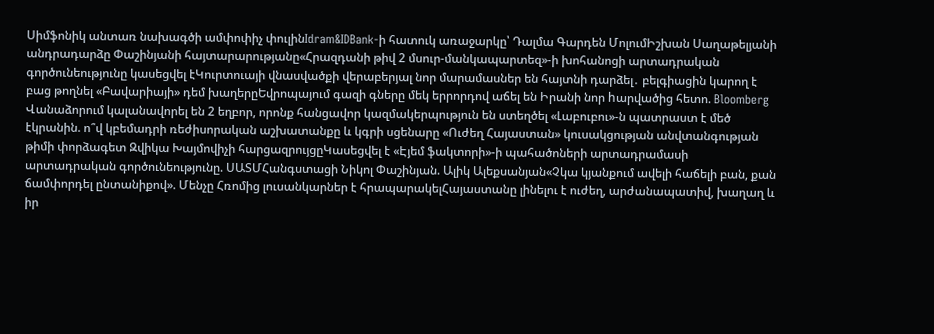Սիմֆոնիկ անտառ նախագծի ամփոփիչ փուլինIdram&IDBank-ի հատուկ առաջարկը՝ Դալմա Գարդեն ՄոլումԻշխան Սաղաթելյանի անդրադարձը Փաշինյանի հայտարարությանը«Հրազդանի թիվ 2 մսուր-մանկապարտեզ»-ի խոհանոցի արտադրական գործունեությունը կասեցվել էԿուրտուայի վնասվածքի վերաբերյալ նոր մարամասներ են հայտնի դարձել․ բելգիացին կարող է բաց թողնել «Բավարիայի» դեմ խաղերըԵվրոպայում գազի գները մեկ երրորդով աճել են Իրանի նոր hարվածից հետո. Bloomberg Վանաձորում կալանավորել են 2 եղբոր, որոնք հանցավոր կազմակերպություն են ստեղծել «Լաբուբու»-ն պատրաստ է մեծ էկրանին. ո՞վ կբեմադրի ռեժիսորական աշխատանքը և կգրի սցենարը «Ուժեղ Հայաստան» կուսակցության անվտանգության թիմի փորձագետ Զվիկա Խայմովիչի հարցազրույցըԿասեցվել է «Էյեմ ֆակտորի»-ի պահածոների արտադրամասի արտադրական գործունեությունը. ՍԱՏՄՀանգստացի Նիկոլ Փաշինյան. Ալիկ Ալեքսանյան«Չկա կյանքում ավելի հաճելի բան, քան ճամփորդել ընտանիքով». Մենչը Հռոմից լուսանկարներ է հրապարակելՀայաստանը լինելու է ուժեղ, արժանապատիվ, խաղաղ և իր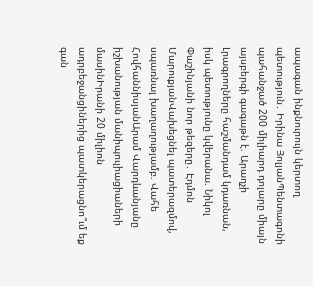ապագան ինքնուրույն կերտող պետություն․ Իրինա ՅոլյանՊենտագոնի պահանջած 200 միլիարդ դոլարը միայն այսբերգի գագաթն է. Արաղչի Լրագրողները հաշմանդամ կդառնան, իսկ պետությունը կվերանա. Նիկոլ Փաշինյանի նոր թեզերը․ Էդմոն ՄարուքյանՎախեցնել պատերազմով, սպառնալ խաղաղությամբ. Վահե ՀովհաննիսյանԱրամ Վարդևանյանը իշխանության մանիպուլիացիաների մասինԻրանի 20 միլիոն ադրբեջանցիներից պատկերացնո՞ւմ եք գան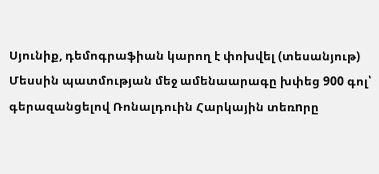Սյունիք, դեմոգրաֆիան կարող է փոխվել (տեսանյութ) Մեսսին պատմության մեջ ամենաարագը խփեց 900 գոլ՝ գերազանցելով Ռոնալդուին Հարկային տեռnրը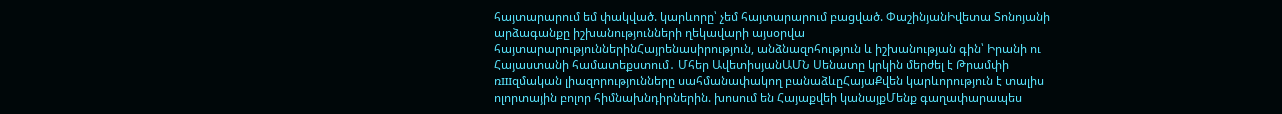հայտարարում եմ փակված. կարևորը՝ չեմ հայտարարում բացված. ՓաշինյանԻվետա Տոնոյանի արձագանքը իշխանությունների ղեկավարի այսօրվա հայտարարություններինՀայրենասիրություն, անձնազոհություն և իշխանության գին՝ Իրանի ու Հայաստանի համատեքստում․ Մհեր ԱվետիսյանԱՄՆ Սենատը կրկին մերժել է Թրամփի ռшզմական լիազորությունները սահմանափակող բանաձևըՀայաՔվեն կարևորություն է տալիս ոլորտային բոլոր հիմնախնդիրներին. խոսում են Հայաքվեի կանայքՄենք գաղափարապես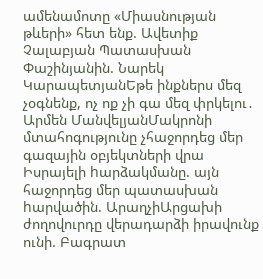ամենամոտը «Միասնության թևերի» հետ ենք. Ավետիք Չալաբյան Պատասխան Փաշինյանին. Նարեկ ԿարապետյանԵթե ինքներս մեզ չօգնենք, ոչ ոք չի գա մեզ փրկելու․ Արմեն ՄանվելյանՄակրոնի մտահոգությունը չհաջորդեց մեր գազային օբյեկտների վրա Իսրայելի hարձակմանը. այն հաջորդեց մեր պատասխան hարվածին. ԱրաղչիԱրցախի ժողովուրդը վերադարձի իրավունք ունի. Բագրատ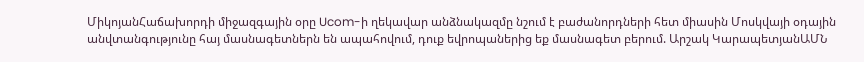ՄիկոյանՀաճախորդի միջազգային օրը Ucom-ի ղեկավար անձնակազմը նշում է բաժանորդների հետ միասին Մոսկվայի օդային անվտանգությունը հայ մասնագետներն են ապահովում, դուք եվրոպաներից եք մասնագետ բերում. Արշակ ԿարապետյանԱՄՆ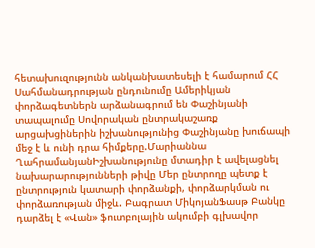հետախուզությունն անկանխատեսելի է համարում ՀՀ Սահմանադրության ընդունումը Ամերիկյան փորձագետներն արձանագրում են Փաշինյանի տապալումը Սովորական ընտրակաշառք արցախցիներին իշխանությունից Փաշինյանը խուճապի մեջ է և ունի դրա հիմքերը.Մարիաննա ՂահրամանյանԻշխանությունը մտադիր է ավելացնել նախարարությունների թիվը Մեր ընտրողը պետք է ընտրություն կատարի փորձանքի, փորձարկման ու փորձառության միջև. Բագրատ ՄիկոյանՖասթ Բանկը դարձել է «Վան» ֆուտբոլային ակումբի գլխավոր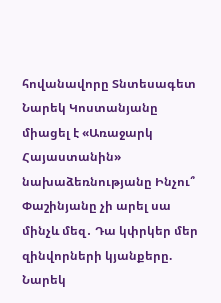հովանավորը Տնտեսագետ Նարեկ Կոստանյանը միացել է «Առաջարկ Հայաստանին» նախաձեռնությանը Ինչու՞ Փաշինյանը չի արել սա մինչև մեզ․ Դա կփրկեր մեր զինվորների կյանքերը. Նարեկ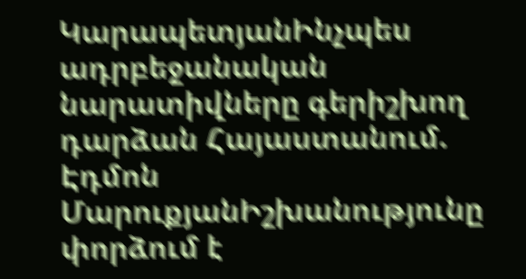ԿարապետյանԻնչպես ադրբեջանական նարատիվները գերիշխող դարձան Հայաստանում. Էդմոն ՄարուքյանԻշխանությունը փորձում է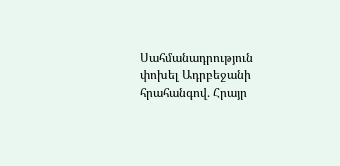Սահմանադրություն փոխել Ադրբեջանի հրահանգով․ Հրայր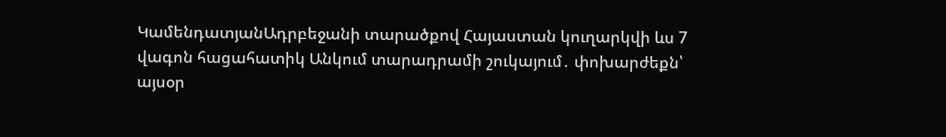ԿամենդատյանԱդրբեջանի տարածքով Հայաստան կուղարկվի ևս 7 վագոն հացահատիկ Անկում տարադրամի շուկայում․ փոխարժեքն՝ այսօր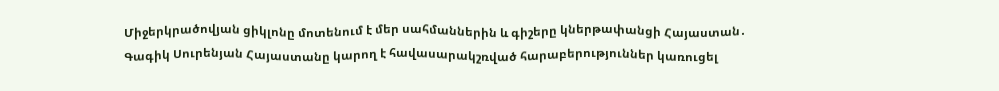Միջերկրածովյան ցիկլոնը մոտենում է մեր սահմաններին և գիշերը կներթափանցի Հայաստան․ Գագիկ Սուրենյան Հայաստանը կարող է հավասարակշռված հարաբերություններ կառուցել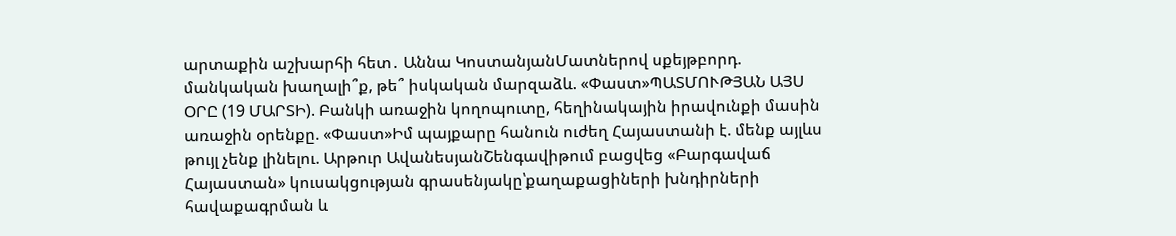արտաքին աշխարհի հետ․ Աննա ԿոստանյանՄատներով սքեյթբորդ. մանկական խաղալի՞ք, թե՞ իսկական մարզաձև. «Փաստ»ՊԱՏՄՈՒԹՅԱՆ ԱՅՍ ՕՐԸ (19 ՄԱՐՏԻ). Բանկի առաջին կողոպուտը, հեղինակային իրավունքի մասին առաջին օրենքը. «Փաստ»Իմ պայքարը հանուն ուժեղ Հայաստանի է. մենք այլևս թույլ չենք լինելու. Արթուր ԱվանեսյանՇենգավիթում բացվեց «Բարգավաճ Հայաստան» կուսակցության գրասենյակը՝քաղաքացիների խնդիրների հավաքագրման և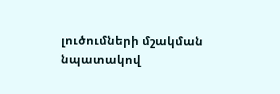լուծումների մշակման նպատակով